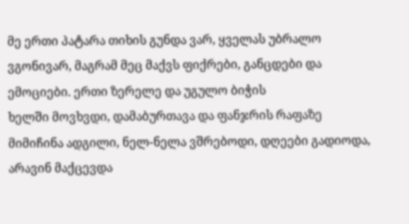მე ერთი პატარა თიხის გუნდა ვარ, ყველას უბრალო
ვგონივარ, მაგრამ მეც მაქვს ფიქრები, განცდები და ემოციები. ერთი ზერელე და უგულო ბიჭის
ხელში მოვხვდი, დამაბურთავა და ფანჯრის რაფაზე მიმიჩინა ადგილი, ნელ-ნელა ვშრებოდი, დღეები გადიოდა, არავინ მაქცევდა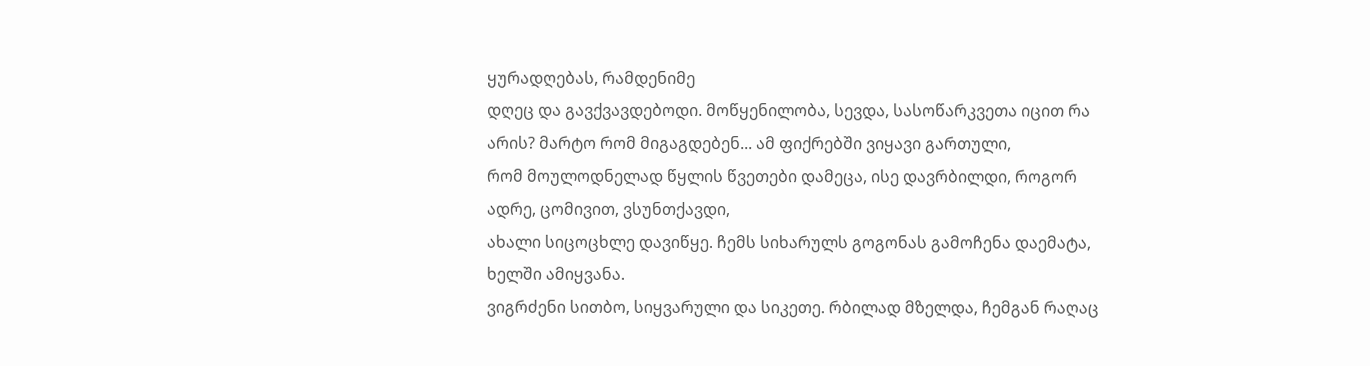ყურადღებას, რამდენიმე
დღეც და გავქვავდებოდი. მოწყენილობა, სევდა, სასოწარკვეთა იცით რა არის? მარტო რომ მიგაგდებენ... ამ ფიქრებში ვიყავი გართული,
რომ მოულოდნელად წყლის წვეთები დამეცა, ისე დავრბილდი, როგორ ადრე, ცომივით, ვსუნთქავდი,
ახალი სიცოცხლე დავიწყე. ჩემს სიხარულს გოგონას გამოჩენა დაემატა, ხელში ამიყვანა.
ვიგრძენი სითბო, სიყვარული და სიკეთე. რბილად მზელდა, ჩემგან რაღაც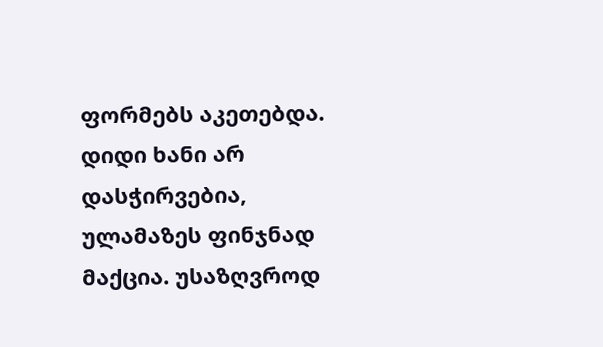ფორმებს აკეთებდა.
დიდი ხანი არ დასჭირვებია, ულამაზეს ფინჯნად მაქცია. უსაზღვროდ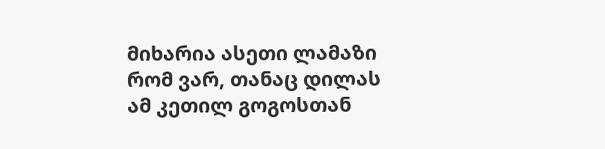მიხარია ასეთი ლამაზი
რომ ვარ, თანაც დილას ამ კეთილ გოგოსთან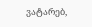ვატარებ,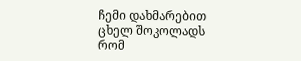ჩემი დახმარებით ცხელ შოკოლადს რომ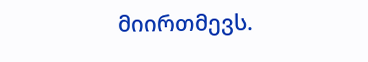მიირთმევს.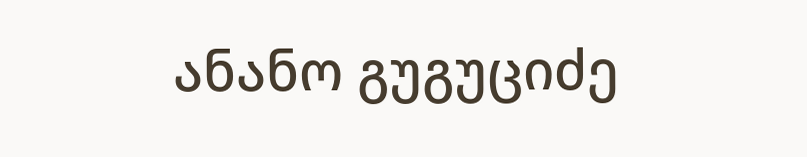ანანო გუგუციძე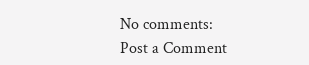No comments:
Post a Comment